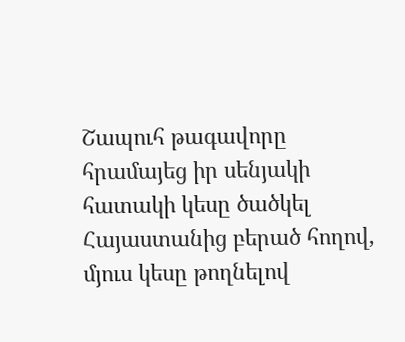Շապուհ թագավորը հրամայեց իր սենյակի հատակի կեսը ծածկել Հայաստանից բերած հողով, մյուս կեսը թողնելով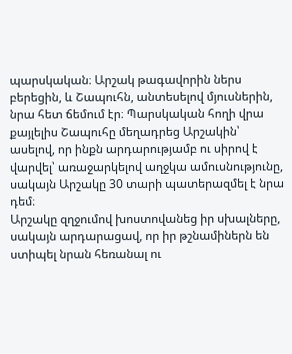պարսկական։ Արշակ թագավորին ներս բերեցին, և Շապուհն, անտեսելով մյուսներին, նրա հետ ճեմում էր։ Պարսկական հողի վրա քայլելիս Շապուհը մեղադրեց Արշակին՝ ասելով, որ ինքն արդարությամբ ու սիրով է վարվել՝ առաջարկելով աղջկա ամուսնությունը, սակայն Արշակը 30 տարի պատերազմել է նրա դեմ։
Արշակը զղջումով խոստովանեց իր սխալները, սակայն արդարացավ, որ իր թշնամիներն են ստիպել նրան հեռանալ ու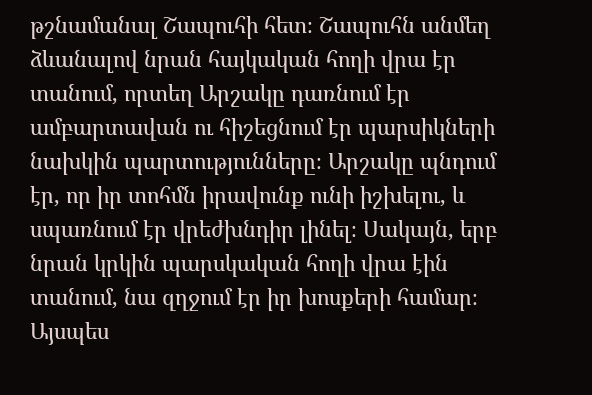թշնամանալ Շապուհի հետ։ Շապուհն անմեղ ձևանալով նրան հայկական հողի վրա էր տանում, որտեղ Արշակը դառնում էր ամբարտավան ու հիշեցնում էր պարսիկների նախկին պարտությունները։ Արշակը պնդում էր, որ իր տոհմն իրավունք ունի իշխելու, և սպառնում էր վրեժխնդիր լինել։ Սակայն, երբ նրան կրկին պարսկական հողի վրա էին տանում, նա զղջում էր իր խոսքերի համար։
Այսպես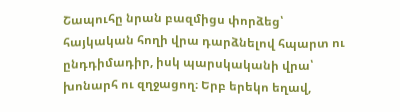Շապուհը նրան բազմիցս փորձեց՝ հայկական հողի վրա դարձնելով հպարտ ու ընդդիմադիր, իսկ պարսկականի վրա՝ խոնարհ ու զղջացող։ Երբ երեկո եղավ,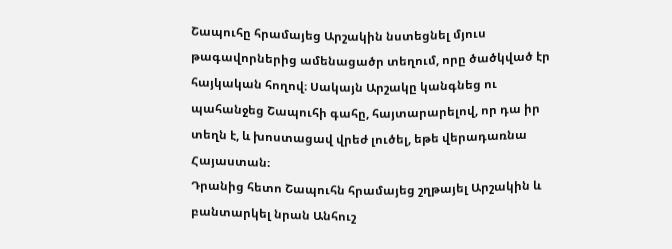Շապուհը հրամայեց Արշակին նստեցնել մյուս թագավորներից ամենացածր տեղում, որը ծածկված էր հայկական հողով։ Սակայն Արշակը կանգնեց ու պահանջեց Շապուհի գահը, հայտարարելով, որ դա իր տեղն է, և խոստացավ վրեժ լուծել, եթե վերադառնա Հայաստան։
Դրանից հետո Շապուհն հրամայեց շղթայել Արշակին և բանտարկել նրան Անհուշ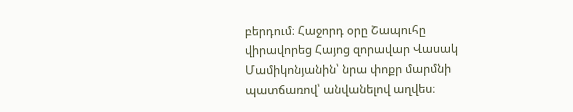բերդում։ Հաջորդ օրը Շապուհը վիրավորեց Հայոց զորավար Վասակ Մամիկոնյանին՝ նրա փոքր մարմնի պատճառով՝ անվանելով աղվես։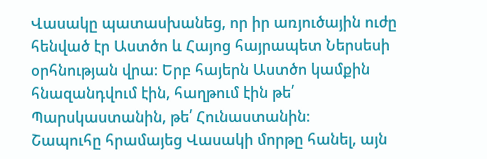Վասակը պատասխանեց, որ իր առյուծային ուժը հենված էր Աստծո և Հայոց հայրապետ Ներսեսի օրհնության վրա։ Երբ հայերն Աստծո կամքին հնազանդվում էին, հաղթում էին թե՛ Պարսկաստանին, թե՛ Հունաստանին։
Շապուհը հրամայեց Վասակի մորթը հանել, այն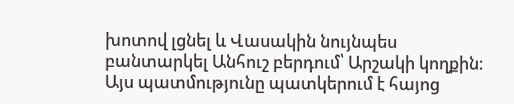խոտով լցնել և Վասակին նույնպես բանտարկել Անհուշ բերդում՝ Արշակի կողքին։
Այս պատմությունը պատկերում է հայոց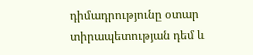դիմադրությունը օտար տիրապետության դեմ և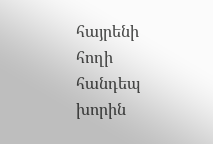հայրենի հողի հանդեպ խորին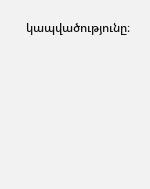կապվածությունը։